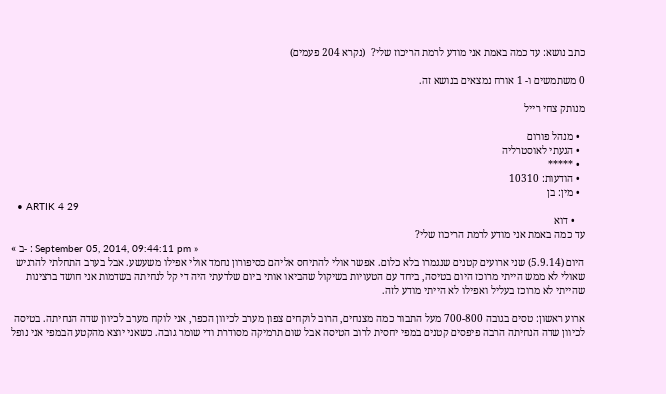כתב נושא: עד כמה באמת אני מודע לרמת הריכוז שלי?  (נקרא 204 פעמים)

0 משתמשים ו- 1 אורח נמצאים בנושא זה.

מנותק צחי רייל

  • מנהל פורום
  • הגעתי לאוסטרליה
  • *****
  • הודעות: 10310
  • מין: בן
  • ARTIK 4 29
    • דוא
עד כמה באמת אני מודע לרמת הריכוז שלי?
« ב- : September 05, 2014, 09:44:11 pm »
היום (5.9.14) שני ארועים קטנים שנגמרו בלא כלום. אפשר אולי להתיחס אליהם כסיפורון נחמד אולי אפילו משעשע. אבל בערב התחלתי להרגיש שאולי לא ממש הייתי מרוכז היום בטיסה, ביחד עם הטעויות בשיקול שהביאו אותי ביום שלדעתי היה די קל לנחיתה בשדמות אני חושד ברצינות שהייתי לא מרוכז בעליל ואפילו לא הייתי מודע לזה.

ארוע ראשון: טסים בגובה 700-800 מעל התבור כמה מצנחים, הרוב לוקחים צפון מערב לכיוון הכפר, אני לוקח מערב לכיוון שדה הנחיתה. בטיסה לכיוון שדה הנחיתה הרבה פיפסים קטנים במפי יחסית לרוב הטיסה אבל שום תרמיקה מסודרת ודי שומר גובה. כשאני יוצא מהקטע הבמפי אני נופל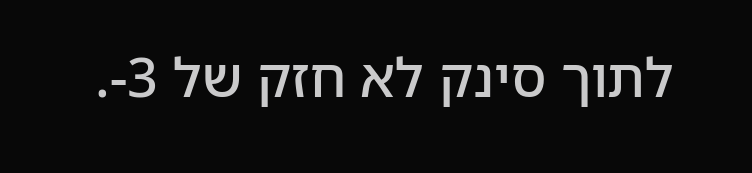לתוך סינק לא חזק של 3-.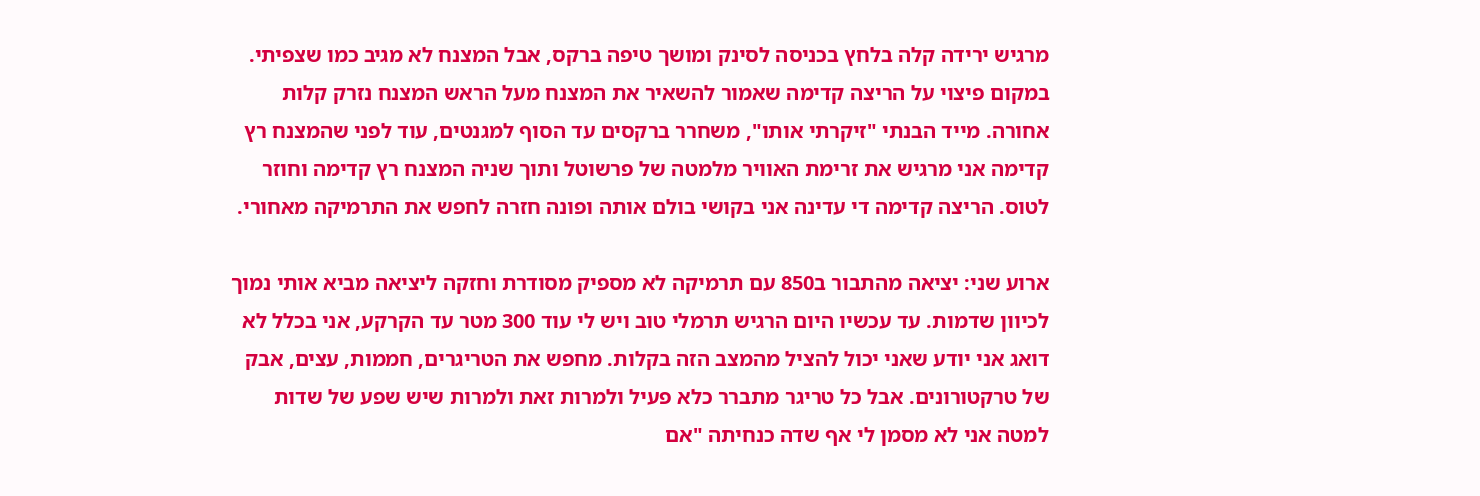מרגיש ירידה קלה בלחץ בכניסה לסינק ומושך טיפה ברקס, אבל המצנח לא מגיב כמו שצפיתי. במקום פיצוי על הריצה קדימה שאמור להשאיר את המצנח מעל הראש המצנח נזרק קלות אחורה. מייד הבנתי "זיקרתי אותו", משחרר ברקסים עד הסוף למגנטים, עוד לפני שהמצנח רץ קדימה אני מרגיש את זרימת האוויר מלמטה של פרשוטל ותוך שניה המצנח רץ קדימה וחוזר לטוס. הריצה קדימה די עדינה אני בקושי בולם אותה ופונה חזרה לחפש את התרמיקה מאחורי.

ארוע שני: יציאה מהתבור ב850 עם תרמיקה לא מספיק מסודרת וחזקה ליציאה מביא אותי נמוך לכיוון שדמות. עד עכשיו היום הרגיש תרמלי טוב ויש לי עוד 300 מטר עד הקרקע, אני בכלל לא דואג אני יודע שאני יכול להציל מהמצב הזה בקלות. מחפש את הטריגרים, חממות, עצים, אבק של טרקטורונים. אבל כל טריגר מתברר כלא פעיל ולמרות זאת ולמרות שיש שפע של שדות למטה אני לא מסמן לי אף שדה כנחיתה "אם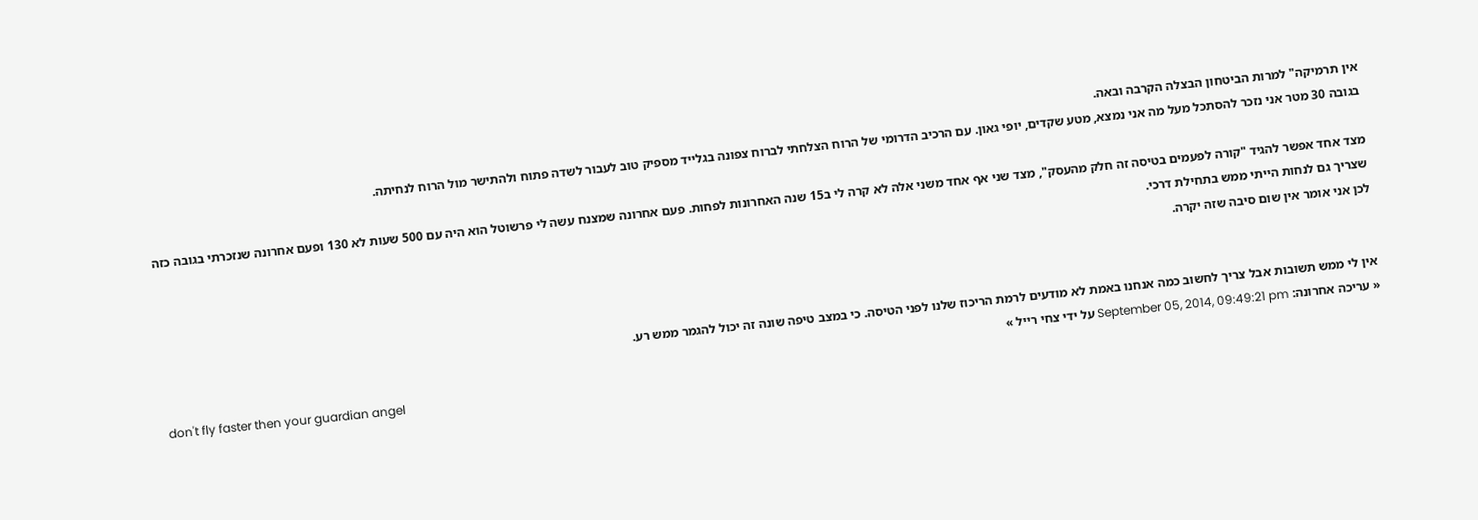אין תרמיקה" למרות הביטחון הבצלה הקרבה ובאה.
בגובה 30 מטר אני נזכר להסתכל מעל מה אני נמצא, מטע שקדים, יופי גאון. עם הרכיב הדרומי של הרוח הצלחתי לברוח צפונה בגלייד מספיק טוב לעבור לשדה פתוח ולהתישר מול הרוח לנחיתה.

מצד אחד אפשר להגיד "קורה לפעמים בטיסה זה חלק מהעסק", מצד שני אף אחד משני אלה לא קרה לי ב15 שנה האחרונות לפחות. פעם אחרונה שמצנח עשה לי פרשוטל הוא היה עם 500 שעות לא 130 ופעם אחרונה שנזכרתי בגובה כזה שצריך גם לנחות הייתי ממש בתחילת דרכי.
לכן אני אומר אין שום סיבה שזה יקרה.


אין לי ממש תשובות אבל צריך לחשוב כמה אנחנו באמת לא מודעים לרמת הריכוז שלנו לפני הטיסה. כי במצב טיפה שונה זה יכול להגמר ממש רע.
« עריכה אחרונה: September 05, 2014, 09:49:21 pm על ידי צחי רייל »
don't fly faster then your guardian angel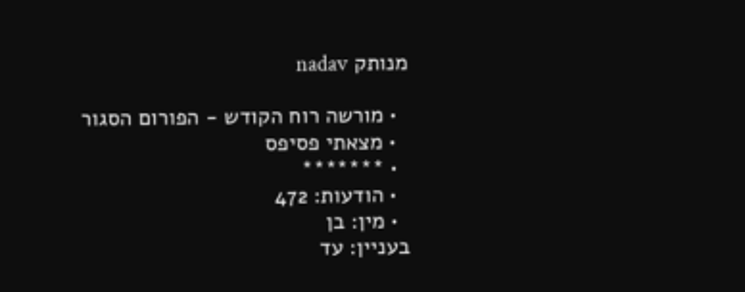מנותק nadav

  • מורשה רוח הקודש - הפורום הסגור
  • מצאתי פסיפס
  • *******
  • הודעות: 472
  • מין: בן
בעניין: עד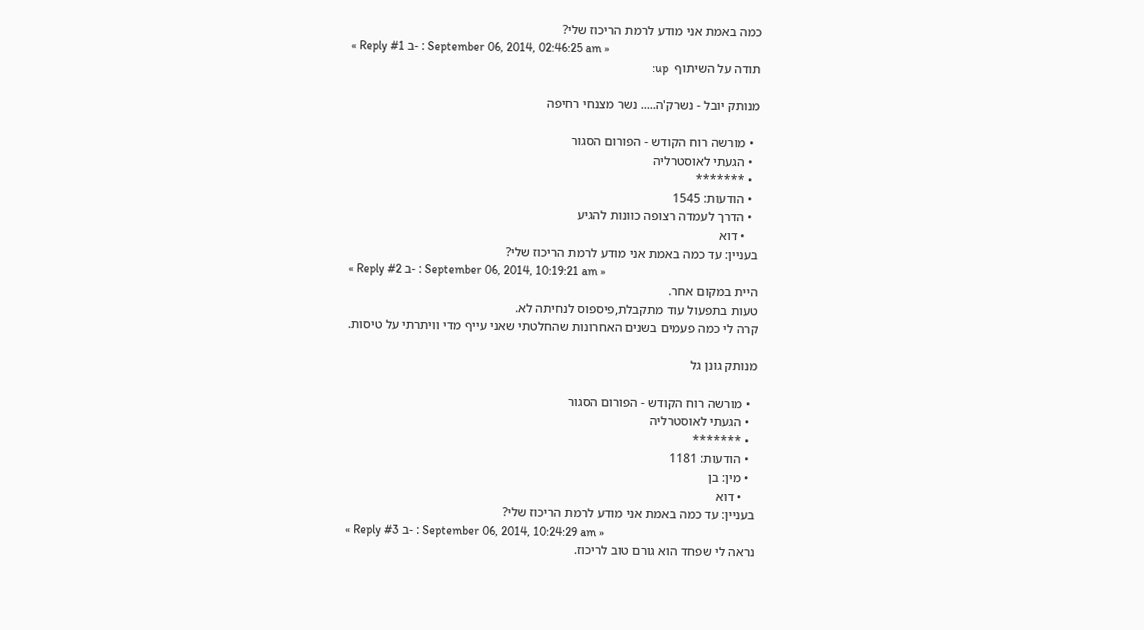כמה באמת אני מודע לרמת הריכוז שלי?
« Reply #1 ב- : September 06, 2014, 02:46:25 am »
תודה על השיתוף  up:

מנותק יובל - נשרק'ה..... נשר מצנחי רחיפה

  • מורשה רוח הקודש - הפורום הסגור
  • הגעתי לאוסטרליה
  • *******
  • הודעות: 1545
  • הדרך לעמדה רצופה כוונות להגיע
    • דוא
בעניין: עד כמה באמת אני מודע לרמת הריכוז שלי?
« Reply #2 ב- : September 06, 2014, 10:19:21 am »
היית במקום אחר.
טעות בתפעול עוד מתקבלת,פיספוס לנחיתה לא.
קרה לי כמה פעמים בשנים האחרונות שהחלטתי שאני עייף מדי וויתרתי על טיסות.

מנותק גונן גל

  • מורשה רוח הקודש - הפורום הסגור
  • הגעתי לאוסטרליה
  • *******
  • הודעות: 1181
  • מין: בן
    • דוא
בעניין: עד כמה באמת אני מודע לרמת הריכוז שלי?
« Reply #3 ב- : September 06, 2014, 10:24:29 am »
נראה לי שפחד הוא גורם טוב לריכוז.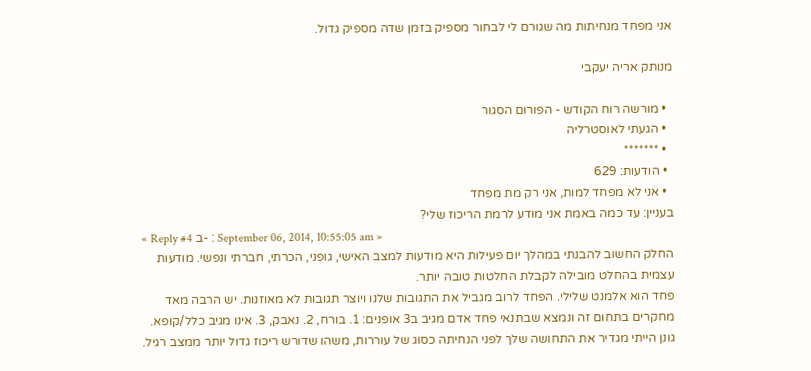אני מפחד מנחיתות מה שגורם לי לבחור מספיק בזמן שדה מספיק גדול.

מנותק אריה יעקבי

  • מורשה רוח הקודש - הפורום הסגור
  • הגעתי לאוסטרליה
  • *******
  • הודעות: 629
  • אני לא מפחד למות, אני רק מת מפחד
בעניין: עד כמה באמת אני מודע לרמת הריכוז שלי?
« Reply #4 ב- : September 06, 2014, 10:55:05 am »
החלק החשוב להבנתי במהלך יום פעילות היא מודעות למצב האישי, גופני, הכרתי, חברתי ונפשי. מודעות עצמית בהחלט מובילה לקבלת החלטות טובה יותר.
פחד הוא אלמנט שלילי. הפחד לרוב מגביל את התגובות שלנו ויוצר תגובות לא מאוזנות. יש הרבה מאד מחקרים בתחום זה ונמצא שבתנאי פחד אדם מגיב ב3 אופנים: 1. בורח, 2. נאבק, 3. אינו מגיב כלל/קופא. גונן הייתי מגדיר את התחושה שלך לפני הנחיתה כסוג של עוררות, משהו שדורש ריכוז גדול יותר ממצב רגיל.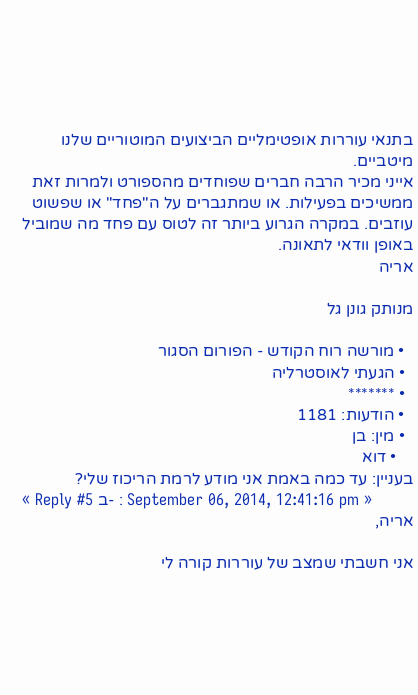בתנאי עוררות אופטימליים הביצועים המוטוריים שלנו מיטביים.
אייני מכיר הרבה חברים שפוחדים מהספורט ולמרות זאת ממשיכים בפעילות. או שמתגברים על ה"פחד" או שפשוט עוזבים. במקרה הגרוע ביותר זה לטוס עם פחד מה שמוביל באופן וודאי לתאונה.
אריה

מנותק גונן גל

  • מורשה רוח הקודש - הפורום הסגור
  • הגעתי לאוסטרליה
  • *******
  • הודעות: 1181
  • מין: בן
    • דוא
בעניין: עד כמה באמת אני מודע לרמת הריכוז שלי?
« Reply #5 ב- : September 06, 2014, 12:41:16 pm »
אריה,

אני חשבתי שמצב של עוררות קורה לי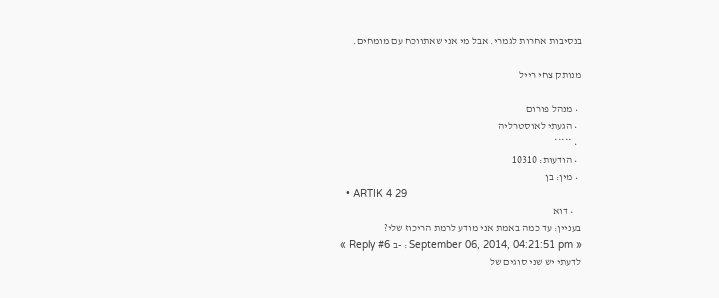בנסיבות אחרות לגמרי. אבל מי אני שאתווכח עם מומחים.

מנותק צחי רייל

  • מנהל פורום
  • הגעתי לאוסטרליה
  • *****
  • הודעות: 10310
  • מין: בן
  • ARTIK 4 29
    • דוא
בעניין: עד כמה באמת אני מודע לרמת הריכוז שלי?
« Reply #6 ב- : September 06, 2014, 04:21:51 pm »
לדעתי יש שני סוגים של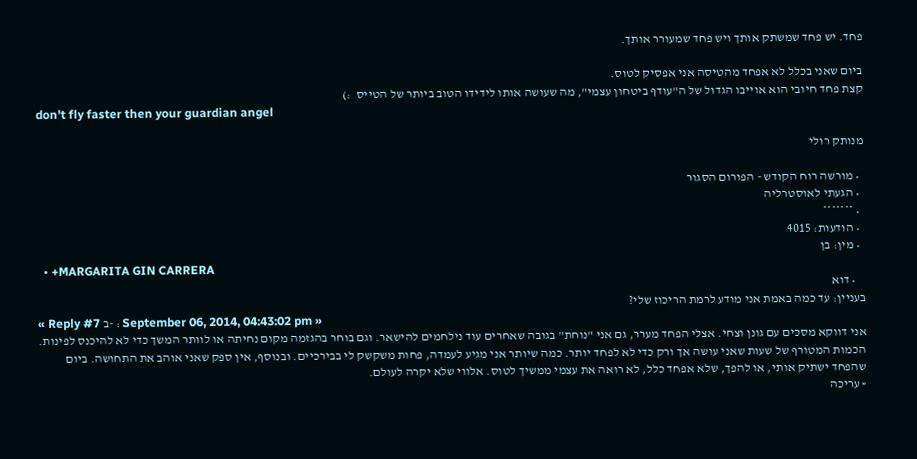פחד. יש פחד שמשתק אותך ויש פחד שמעורר אותך.

ביום שאני בכלל לא אפחד מהטיסה אני אפסיק לטוס.
קצת פחד חיובי הוא אוייבו הגדול של ה"עודף ביטחון עצמי", מה שעושה אותו לידידו הטוב ביותר של הטייס  :)
don't fly faster then your guardian angel

מנותק רולי

  • מורשה רוח הקודש - הפורום הסגור
  • הגעתי לאוסטרליה
  • *******
  • הודעות: 4015
  • מין: בן
  • +MARGARITA GIN CARRERA
    • דוא
בעניין: עד כמה באמת אני מודע לרמת הריכוז שלי?
« Reply #7 ב- : September 06, 2014, 04:43:02 pm »
אני דווקא מסכים עם גונן וצחי. אצלי הפחד מערר, גם אני "נוחת" בגובה שאחרים עוד נילחמים להישאר. וגם בוחר בהגזמה מקום נחיתה או לוותר המשך כדי לא להיכנס לפינות. הכמות המטורף של שעות שאני עושה אך ורק כדי לא לפחד יותר. כמה שיותר אני מגיע לעמדה, פחות משקשק לי בבירכיים. ובנוסף, אין ספק שאני אוהב את התחושה. ביום שהפחד ישתיק אותי, או להפך, שלא אפחד כלל, לא רואה את עצמי ממשיך לטוס. אלווי שלא יקרה לעולם.
« עריכה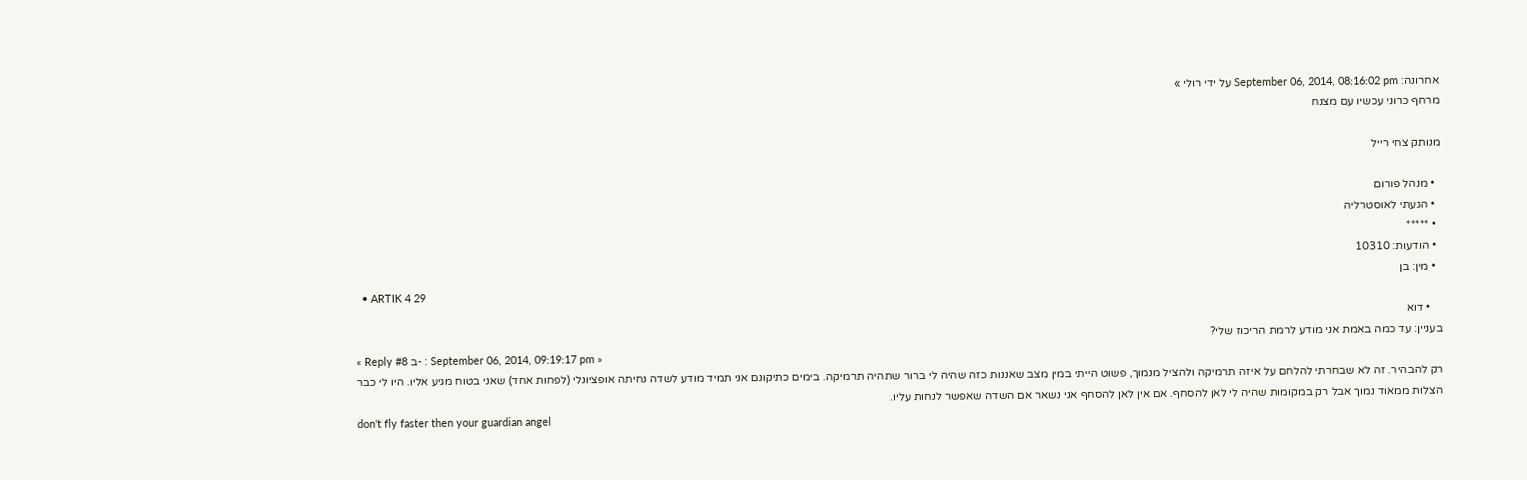אחרונה: September 06, 2014, 08:16:02 pm על ידי רולי »
מרחף כרוני עכשיו עם מצנח

מנותק צחי רייל

  • מנהל פורום
  • הגעתי לאוסטרליה
  • *****
  • הודעות: 10310
  • מין: בן
  • ARTIK 4 29
    • דוא
בעניין: עד כמה באמת אני מודע לרמת הריכוז שלי?
« Reply #8 ב- : September 06, 2014, 09:19:17 pm »
רק להבהיר. זה לא שבחרתי להלחם על איזה תרמיקה ולהציל מנמוך, פשוט הייתי במין מצב שאננות כזה שהיה לי ברור שתהיה תרמיקה. בימים כתיקונם אני תמיד מודע לשדה נחיתה אופציונלי (לפחות אחד) שאני בטוח מגיע אליו. היו לי כבר הצלות ממאוד נמוך אבל רק במקומות שהיה לי לאן להסחף. אם אין לאן להסחף אני נשאר אם השדה שאפשר לנחות עליו.
don't fly faster then your guardian angel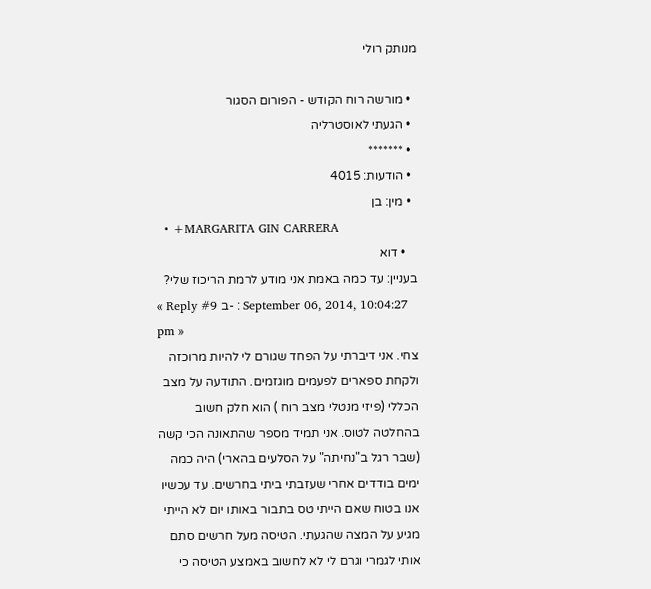מנותק רולי

  • מורשה רוח הקודש - הפורום הסגור
  • הגעתי לאוסטרליה
  • *******
  • הודעות: 4015
  • מין: בן
  • +MARGARITA GIN CARRERA
    • דוא
בעניין: עד כמה באמת אני מודע לרמת הריכוז שלי?
« Reply #9 ב- : September 06, 2014, 10:04:27 pm »
צחי. אני דיברתי על הפחד שגורם לי להיות מרוכזה ולקחת ספארים לפעמים מוגזמים. התודעה על מצב הכללי (פיזי מנטלי מצב רוח ) הוא חלק חשוב בהחלטה לטוס. אני תמיד מספר שהתאונה הכי קשה (שבר רגל ב"נחיתה" על הסלעים בהארי) היה כמה ימים בודדים אחרי שעזבתי ביתי בחרשים. עד עכשיו אנו בטוח שאם הייתי טס בתבור באותו יום לא הייתי מגיע על המצה שהגעתי. הטיסה מעל חרשים סתם אותי לגמרי וגרם לי לא לחשוב באמצע הטיסה כי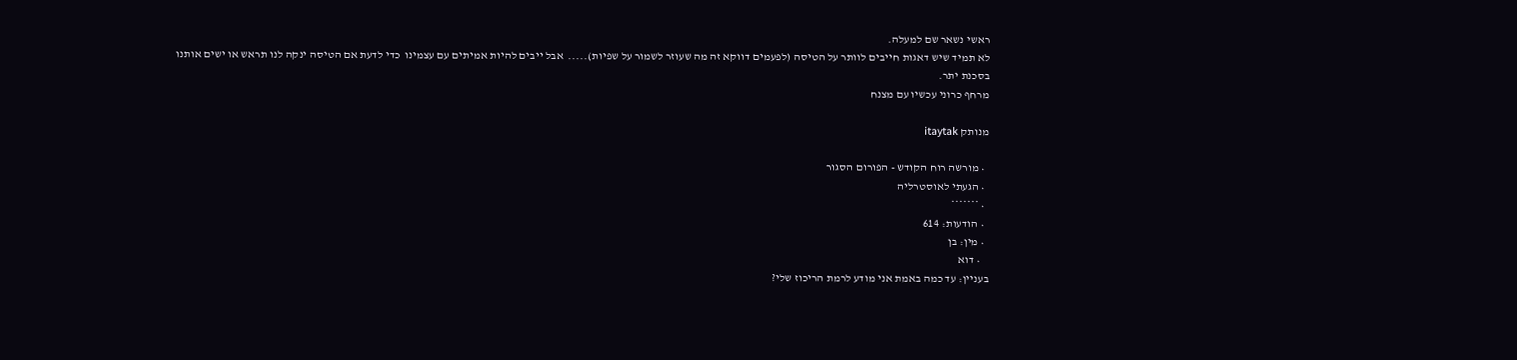ראשי נשאר שם למעלה.
לא תמיד שיש דאגות חייבים לוותר על הטיסה (לפעמים דווקא זה מה שעוזר לשמור על שפיות).....  אבל ייבים להיות אמיתים עם עצמינו  כדי לדעת אם הטיסה ינקה לנו תראש או ישים אותנו בסכנת יתר.
מרחף כרוני עכשיו עם מצנח

מנותק itaytak

  • מורשה רוח הקודש - הפורום הסגור
  • הגעתי לאוסטרליה
  • *******
  • הודעות: 614
  • מין: בן
    • דוא
בעניין: עד כמה באמת אני מודע לרמת הריכוז שלי?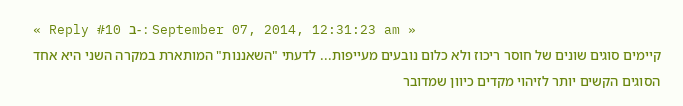« Reply #10 ב- : September 07, 2014, 12:31:23 am »
קיימים סוגים שונים של חוסר ריכוז ולא כלום נובעים מעייפות... לדעתי "השאננות" המותארת במקרה השני היא אחד הסוגים הקשים יותר לזיהוי מקדים כיוון שמדובר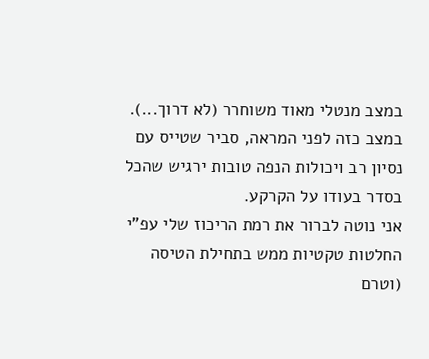במצב מנטלי מאוד משוחרר (לא דרוך...). במצב כזה לפני המראה, סביר שטייס עם נסיון רב ויכולות הנפה טובות ירגיש שהכל בסדר בעודו על הקרקע.
אני נוטה לברור את רמת הריכוז שלי עפ"י החלטות טקטיות ממש בתחילת הטיסה (וטרם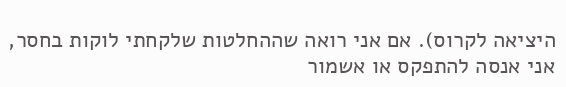היציאה לקרוס). אם אני רואה שההחלטות שלקחתי לוקות בחסר, אני אנסה להתפקס או אשמור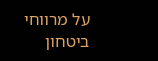על מרווחי ביטחון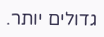גדולים יותר.